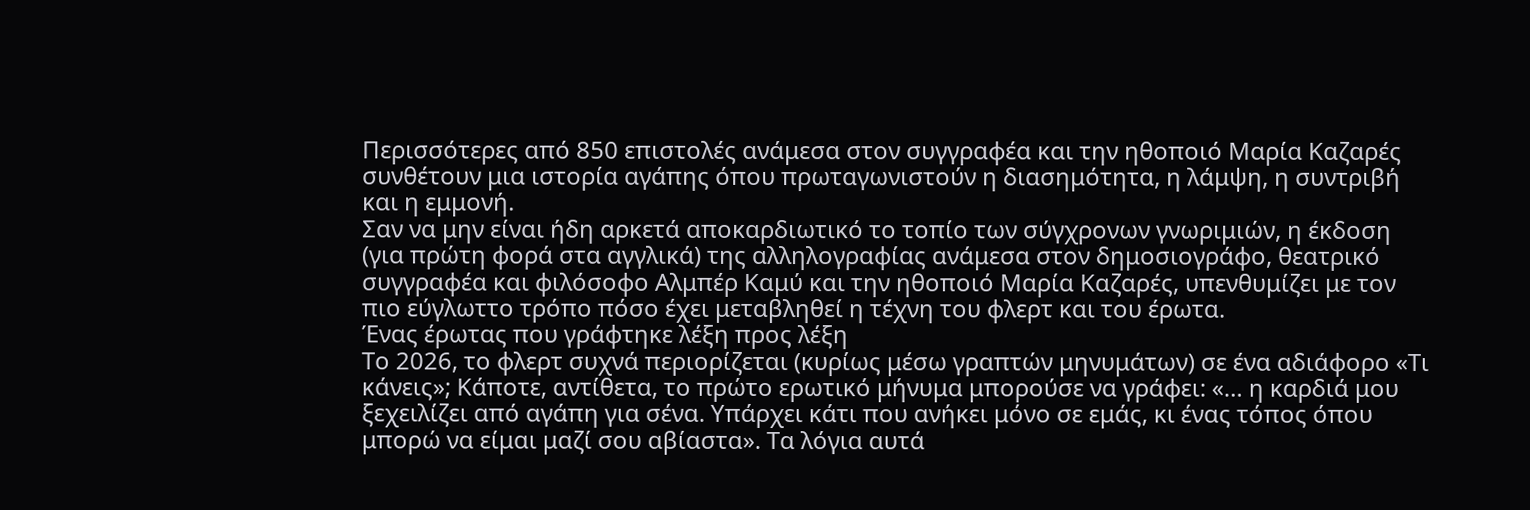Περισσότερες από 850 επιστολές ανάμεσα στον συγγραφέα και την ηθοποιό Μαρία Καζαρές συνθέτουν μια ιστορία αγάπης όπου πρωταγωνιστούν η διασημότητα, η λάμψη, η συντριβή και η εμμονή.
Σαν να μην είναι ήδη αρκετά αποκαρδιωτικό το τοπίο των σύγχρονων γνωριμιών, η έκδοση (για πρώτη φορά στα αγγλικά) της αλληλογραφίας ανάμεσα στον δημοσιογράφο, θεατρικό συγγραφέα και φιλόσοφο Αλμπέρ Καμύ και την ηθοποιό Μαρία Καζαρές, υπενθυμίζει με τον πιο εύγλωττο τρόπο πόσο έχει μεταβληθεί η τέχνη του φλερτ και του έρωτα.
Ένας έρωτας που γράφτηκε λέξη προς λέξη
Το 2026, το φλερτ συχνά περιορίζεται (κυρίως μέσω γραπτών μηνυμάτων) σε ένα αδιάφορο «Τι κάνεις»; Κάποτε, αντίθετα, το πρώτο ερωτικό μήνυμα μπορούσε να γράφει: «… η καρδιά μου ξεχειλίζει από αγάπη για σένα. Υπάρχει κάτι που ανήκει μόνο σε εμάς, κι ένας τόπος όπου μπορώ να είμαι μαζί σου αβίαστα». Τα λόγια αυτά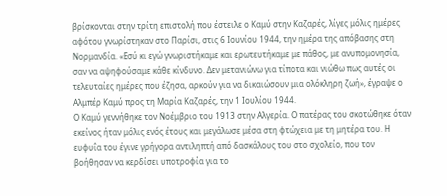βρίσκονται στην τρίτη επιστολή που έστειλε ο Καμύ στην Καζαρές, λίγες μόλις ημέρες αφότου γνωρίστηκαν στο Παρίσι, στις 6 Ιουνίου 1944, την ημέρα της απόβασης στη Νορμανδία. «Εσύ κι εγώ γνωριστήκαμε και ερωτευτήκαμε με πάθος, με ανυπομονησία, σαν να αψηφούσαμε κάθε κίνδυνο. Δεν μετανιώνω για τίποτα και νιώθω πως αυτές οι τελευταίες ημέρες που έζησα, αρκούν για να δικαιώσουν μια ολόκληρη ζωή», έγραψε ο Αλμπέρ Καμύ προς τη Μαρία Καζαρές, την 1 Ιουλίου 1944.
Ο Καμύ γεννήθηκε τον Νοέμβριο του 1913 στην Αλγερία. Ο πατέρας του σκοτώθηκε όταν εκείνος ήταν μόλις ενός έτους και μεγάλωσε μέσα στη φτώχεια με τη μητέρα του. Η ευφυΐα του έγινε γρήγορα αντιληπτή από δασκάλους του στο σχολείο, που τον βοήθησαν να κερδίσει υποτροφία για το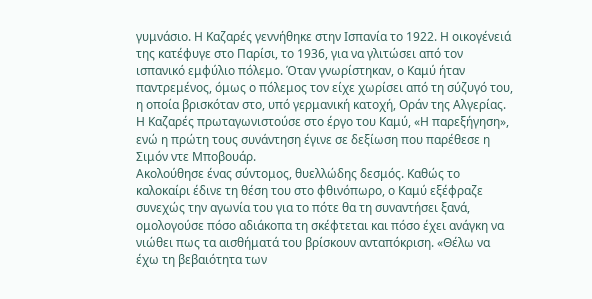γυμνάσιο. Η Καζαρές γεννήθηκε στην Ισπανία το 1922. Η οικογένειά της κατέφυγε στο Παρίσι, το 1936, για να γλιτώσει από τον ισπανικό εμφύλιο πόλεμο. Όταν γνωρίστηκαν, ο Καμύ ήταν παντρεμένος, όμως ο πόλεμος τον είχε χωρίσει από τη σύζυγό του, η οποία βρισκόταν στο, υπό γερμανική κατοχή, Οράν της Αλγερίας. Η Καζαρές πρωταγωνιστούσε στο έργο του Καμύ, «Η παρεξήγηση», ενώ η πρώτη τους συνάντηση έγινε σε δεξίωση που παρέθεσε η Σιμόν ντε Μποβουάρ.
Ακολούθησε ένας σύντομος, θυελλώδης δεσμός. Καθώς το καλοκαίρι έδινε τη θέση του στο φθινόπωρο, ο Καμύ εξέφραζε συνεχώς την αγωνία του για το πότε θα τη συναντήσει ξανά, ομολογούσε πόσο αδιάκοπα τη σκέφτεται και πόσο έχει ανάγκη να νιώθει πως τα αισθήματά του βρίσκουν ανταπόκριση. «Θέλω να έχω τη βεβαιότητα των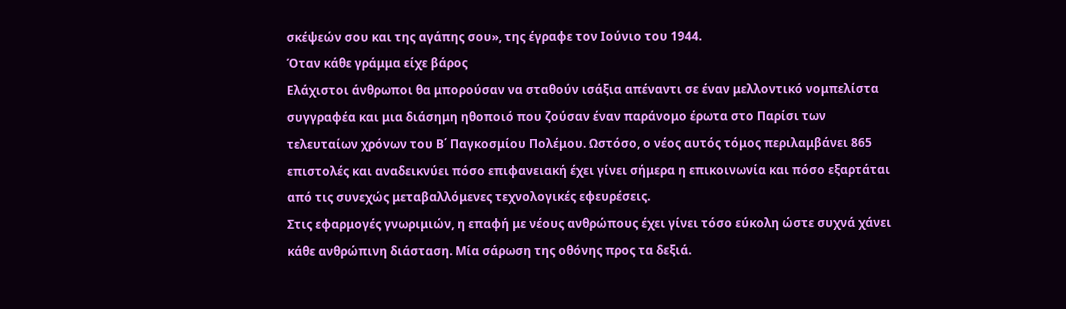σκέψεών σου και της αγάπης σου», της έγραφε τον Ιούνιο του 1944.
Όταν κάθε γράμμα είχε βάρος
Ελάχιστοι άνθρωποι θα μπορούσαν να σταθούν ισάξια απέναντι σε έναν μελλοντικό νομπελίστα συγγραφέα και μια διάσημη ηθοποιό που ζούσαν έναν παράνομο έρωτα στο Παρίσι των τελευταίων χρόνων του Β΄ Παγκοσμίου Πολέμου. Ωστόσο, ο νέος αυτός τόμος περιλαμβάνει 865 επιστολές και αναδεικνύει πόσο επιφανειακή έχει γίνει σήμερα η επικοινωνία και πόσο εξαρτάται από τις συνεχώς μεταβαλλόμενες τεχνολογικές εφευρέσεις.
Στις εφαρμογές γνωριμιών, η επαφή με νέους ανθρώπους έχει γίνει τόσο εύκολη ώστε συχνά χάνει κάθε ανθρώπινη διάσταση. Μία σάρωση της οθόνης προς τα δεξιά.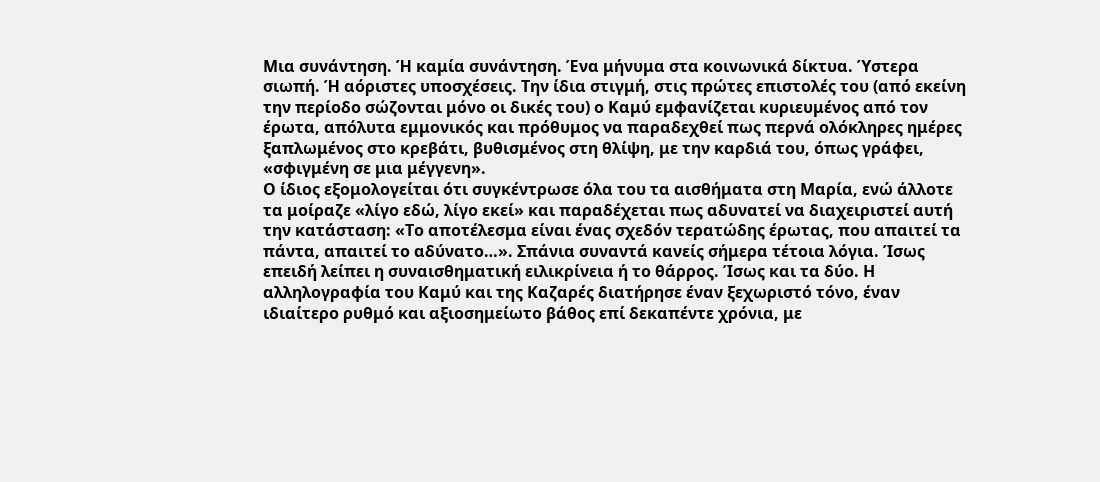Μια συνάντηση. Ή καμία συνάντηση. Ένα μήνυμα στα κοινωνικά δίκτυα. Ύστερα σιωπή. Ή αόριστες υποσχέσεις. Την ίδια στιγμή, στις πρώτες επιστολές του (από εκείνη την περίοδο σώζονται μόνο οι δικές του) ο Καμύ εμφανίζεται κυριευμένος από τον έρωτα, απόλυτα εμμονικός και πρόθυμος να παραδεχθεί πως περνά ολόκληρες ημέρες ξαπλωμένος στο κρεβάτι, βυθισμένος στη θλίψη, με την καρδιά του, όπως γράφει, «σφιγμένη σε μια μέγγενη».
Ο ίδιος εξομολογείται ότι συγκέντρωσε όλα του τα αισθήματα στη Μαρία, ενώ άλλοτε τα μοίραζε «λίγο εδώ, λίγο εκεί» και παραδέχεται πως αδυνατεί να διαχειριστεί αυτή την κατάσταση: «Το αποτέλεσμα είναι ένας σχεδόν τερατώδης έρωτας, που απαιτεί τα πάντα, απαιτεί το αδύνατο…». Σπάνια συναντά κανείς σήμερα τέτοια λόγια. Ίσως επειδή λείπει η συναισθηματική ειλικρίνεια ή το θάρρος. Ίσως και τα δύο. Η αλληλογραφία του Καμύ και της Καζαρές διατήρησε έναν ξεχωριστό τόνο, έναν ιδιαίτερο ρυθμό και αξιοσημείωτο βάθος επί δεκαπέντε χρόνια, με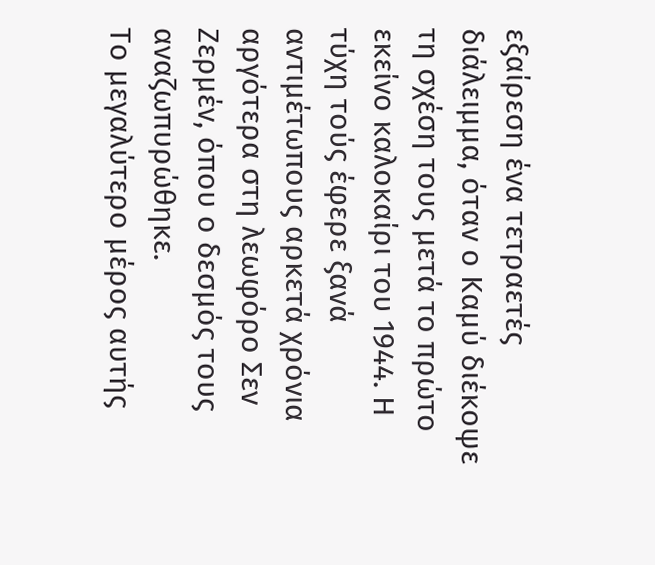εξαίρεση ένα τετραετές διάλειμμα, όταν ο Καμύ διέκοψε τη σχέση τους μετά το πρώτο εκείνο καλοκαίρι του 1944. Η τύχη τούς έφερε ξανά αντιμέτωπους αρκετά χρόνια αργότερα στη λεωφόρο Σεν Ζερμέν, όπου ο δεσμός τους αναζωπυρώθηκε.
Το μεγαλύτερο μέρος αυτής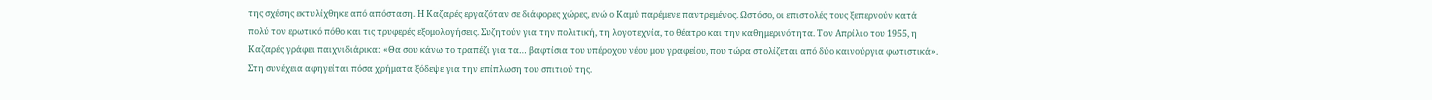της σχέσης εκτυλίχθηκε από απόσταση. Η Καζαρές εργαζόταν σε διάφορες χώρες, ενώ ο Καμύ παρέμενε παντρεμένος. Ωστόσο, οι επιστολές τους ξεπερνούν κατά πολύ τον ερωτικό πόθο και τις τρυφερές εξομολογήσεις. Συζητούν για την πολιτική, τη λογοτεχνία, το θέατρο και την καθημερινότητα. Τον Απρίλιο του 1955, η Καζαρές γράφει παιχνιδιάρικα: «Θα σου κάνω το τραπέζι για τα… βαφτίσια του υπέροχου νέου μου γραφείου, που τώρα στολίζεται από δύο καινούργια φωτιστικά». Στη συνέχεια αφηγείται πόσα χρήματα ξόδεψε για την επίπλωση του σπιτιού της.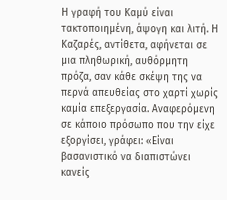Η γραφή του Καμύ είναι τακτοποιημένη, άψογη και λιτή. Η Καζαρές, αντίθετα, αφήνεται σε μια πληθωρική, αυθόρμητη πρόζα, σαν κάθε σκέψη της να περνά απευθείας στο χαρτί χωρίς καμία επεξεργασία. Αναφερόμενη σε κάποιο πρόσωπο που την είχε εξοργίσει, γράφει: «Είναι βασανιστικό να διαπιστώνει κανείς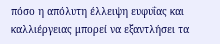πόσο η απόλυτη έλλειψη ευφυΐας και καλλιέργειας μπορεί να εξαντλήσει τα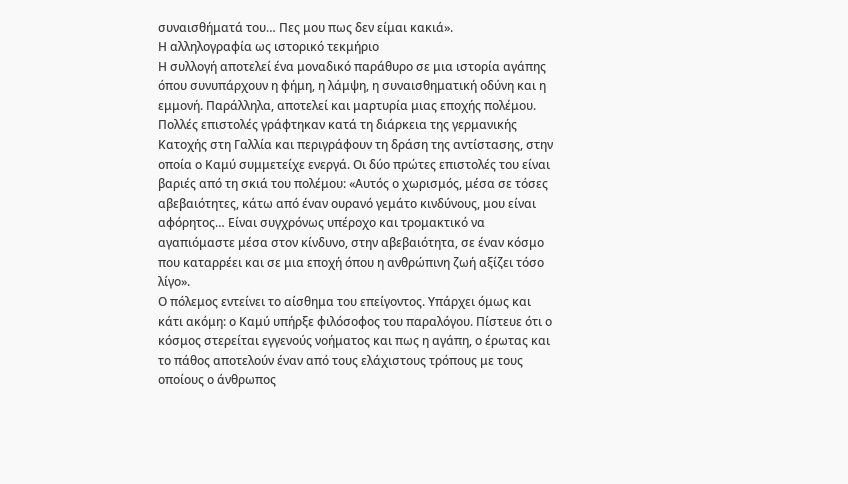συναισθήματά του… Πες μου πως δεν είμαι κακιά».
Η αλληλογραφία ως ιστορικό τεκμήριο
Η συλλογή αποτελεί ένα μοναδικό παράθυρο σε μια ιστορία αγάπης όπου συνυπάρχουν η φήμη, η λάμψη, η συναισθηματική οδύνη και η εμμονή. Παράλληλα, αποτελεί και μαρτυρία μιας εποχής πολέμου. Πολλές επιστολές γράφτηκαν κατά τη διάρκεια της γερμανικής Κατοχής στη Γαλλία και περιγράφουν τη δράση της αντίστασης, στην οποία ο Καμύ συμμετείχε ενεργά. Οι δύο πρώτες επιστολές του είναι βαριές από τη σκιά του πολέμου: «Αυτός ο χωρισμός, μέσα σε τόσες αβεβαιότητες, κάτω από έναν ουρανό γεμάτο κινδύνους, μου είναι αφόρητος… Είναι συγχρόνως υπέροχο και τρομακτικό να αγαπιόμαστε μέσα στον κίνδυνο, στην αβεβαιότητα, σε έναν κόσμο που καταρρέει και σε μια εποχή όπου η ανθρώπινη ζωή αξίζει τόσο λίγο».
Ο πόλεμος εντείνει το αίσθημα του επείγοντος. Υπάρχει όμως και κάτι ακόμη: ο Καμύ υπήρξε φιλόσοφος του παραλόγου. Πίστευε ότι ο κόσμος στερείται εγγενούς νοήματος και πως η αγάπη, ο έρωτας και το πάθος αποτελούν έναν από τους ελάχιστους τρόπους με τους οποίους ο άνθρωπος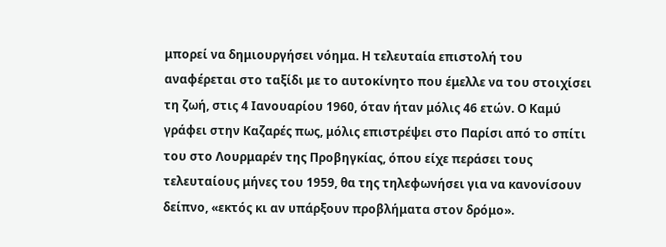μπορεί να δημιουργήσει νόημα. Η τελευταία επιστολή του αναφέρεται στο ταξίδι με το αυτοκίνητο που έμελλε να του στοιχίσει τη ζωή, στις 4 Ιανουαρίου 1960, όταν ήταν μόλις 46 ετών. Ο Καμύ γράφει στην Καζαρές πως, μόλις επιστρέψει στο Παρίσι από το σπίτι του στο Λουρμαρέν της Προβηγκίας, όπου είχε περάσει τους τελευταίους μήνες του 1959, θα της τηλεφωνήσει για να κανονίσουν δείπνο, «εκτός κι αν υπάρξουν προβλήματα στον δρόμο».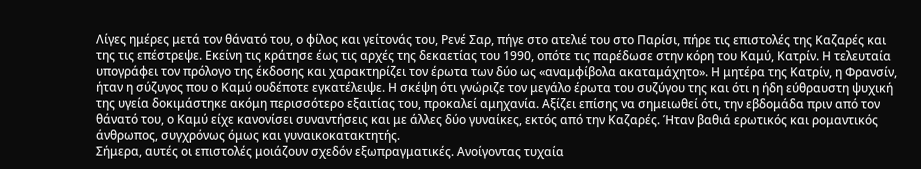Λίγες ημέρες μετά τον θάνατό του, ο φίλος και γείτονάς του, Ρενέ Σαρ, πήγε στο ατελιέ του στο Παρίσι, πήρε τις επιστολές της Καζαρές και της τις επέστρεψε. Εκείνη τις κράτησε έως τις αρχές της δεκαετίας του 1990, οπότε τις παρέδωσε στην κόρη του Καμύ, Κατρίν. Η τελευταία υπογράφει τον πρόλογο της έκδοσης και χαρακτηρίζει τον έρωτα των δύο ως «αναμφίβολα ακαταμάχητο». Η μητέρα της Κατρίν, η Φρανσίν, ήταν η σύζυγος που ο Καμύ ουδέποτε εγκατέλειψε. Η σκέψη ότι γνώριζε τον μεγάλο έρωτα του συζύγου της και ότι η ήδη εύθραυστη ψυχική της υγεία δοκιμάστηκε ακόμη περισσότερο εξαιτίας του, προκαλεί αμηχανία. Αξίζει επίσης να σημειωθεί ότι, την εβδομάδα πριν από τον θάνατό του, ο Καμύ είχε κανονίσει συναντήσεις και με άλλες δύο γυναίκες, εκτός από την Καζαρές. Ήταν βαθιά ερωτικός και ρομαντικός άνθρωπος, συγχρόνως όμως και γυναικοκατακτητής.
Σήμερα, αυτές οι επιστολές μοιάζουν σχεδόν εξωπραγματικές. Ανοίγοντας τυχαία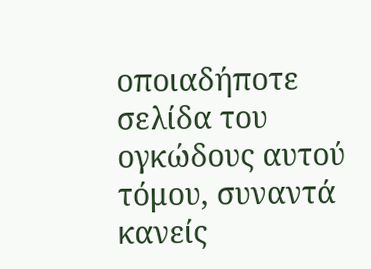οποιαδήποτε σελίδα του ογκώδους αυτού τόμου, συναντά κανείς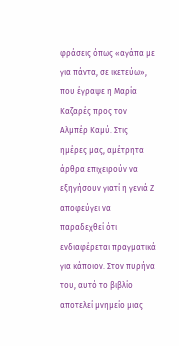φράσεις όπως «αγάπα με για πάντα, σε ικετεύω», που έγραψε η Μαρία Καζαρές προς τον Αλμπέρ Καμύ. Στις ημέρες μας, αμέτρητα άρθρα επιχειρούν να εξηγήσουν γιατί η γενιά Ζ αποφεύγει να παραδεχθεί ότι ενδιαφέρεται πραγματικά για κάποιον. Στον πυρήνα του, αυτό το βιβλίο αποτελεί μνημείο μιας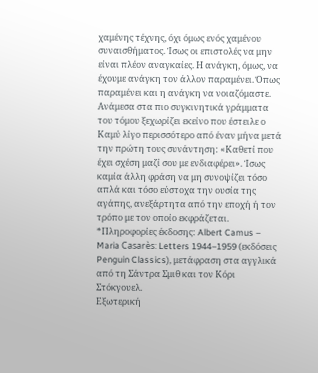χαμένης τέχνης, όχι όμως ενός χαμένου συναισθήματος. Ίσως οι επιστολές να μην είναι πλέον αναγκαίες. Η ανάγκη, όμως, να έχουμε ανάγκη τον άλλον παραμένει. Όπως παραμένει και η ανάγκη να νοιαζόμαστε.
Ανάμεσα στα πιο συγκινητικά γράμματα του τόμου ξεχωρίζει εκείνο που έστειλε ο Καμύ λίγο περισσότερο από έναν μήνα μετά την πρώτη τους συνάντηση: «Καθετί που έχει σχέση μαζί σου με ενδιαφέρει». Ίσως καμία άλλη φράση να μη συνοψίζει τόσο απλά και τόσο εύστοχα την ουσία της αγάπης, ανεξάρτητα από την εποχή ή τον τρόπο με τον οποίο εκφράζεται.
*Πληροφορίες έκδοσης: Albert Camus – Maria Casarès: Letters 1944–1959 (εκδόσεις Penguin Classics), μετάφραση στα αγγλικά από τη Σάντρα Σμιθ και τον Κόρι Στόκγουελ.
Εξωτερική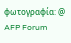φωτογραφία: @ AFP Forum